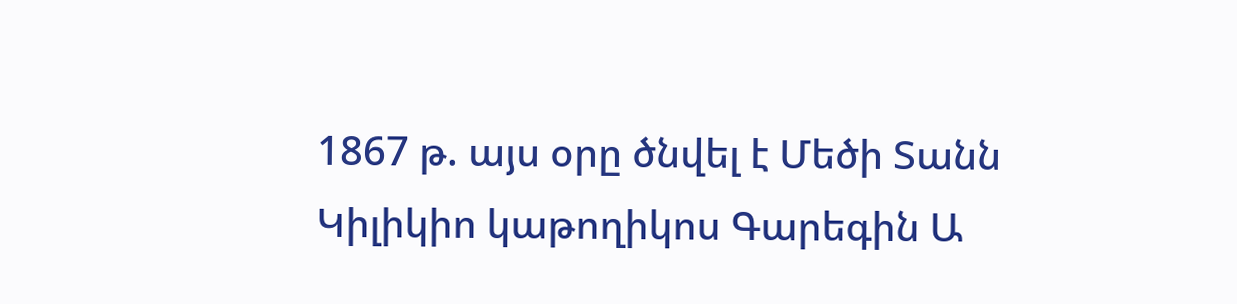1867 թ. այս օրը ծնվել է Մեծի Տանն Կիլիկիո կաթողիկոս Գարեգին Ա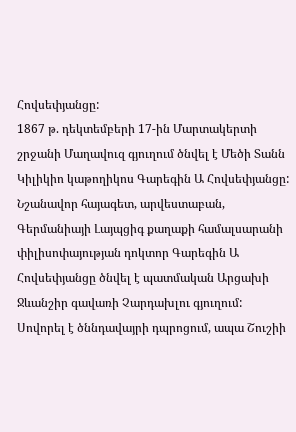Հովսեփյանցը:
1867 թ. դեկտեմբերի 17-ին Մարտակերտի շրջանի Մաղավուզ գյուղում ծնվել է Մեծի Տանն Կիլիկիո կաթողիկոս Գարեգին Ա Հովսեփյանցը: Նշանավոր հայագետ, արվեստաբան, Գերմանիայի Լայպցիգ քաղաքի համալսարանի փիլիսոփայության դոկտոր Գարեգին Ա Հովսեփյանցը ծնվել է պատմական Արցախի Ջևանշիր գավառի Չարդախլու գյուղում: Սովորել է ծննդավայրի դպրոցում, ապա Շուշիի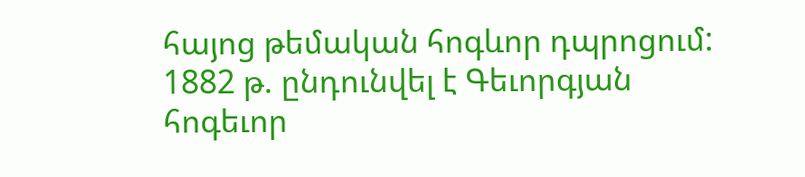հայոց թեմական հոգևոր դպրոցում:
1882 թ. ընդունվել է Գեւորգյան հոգեւոր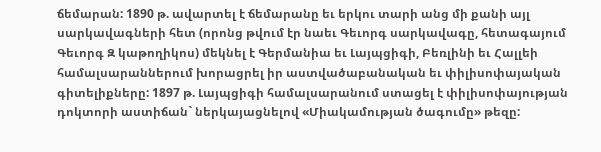ճեմարան: 1890 թ. ավարտել է ճեմարանը եւ երկու տարի անց մի քանի այլ սարկավագների հետ (որոնց թվում էր նաեւ Գեւորգ սարկավագը, հետագայում Գեւորգ Զ կաթողիկոս) մեկնել է Գերմանիա եւ Լայպցիգի, Բեռլինի եւ Հալլեի համալսարաններում խորացրել իր աստվածաբանական եւ փիլիսոփայական գիտելիքները: 1897 թ. Լայպցիգի համալսարանում ստացել է փիլիսոփայության դոկտորի աստիճան` ներկայացնելով «Միակամության ծագումը» թեզը: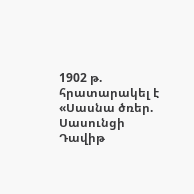1902 թ. հրատարակել է «Սասնա ծռեր. Սասունցի Դավիթ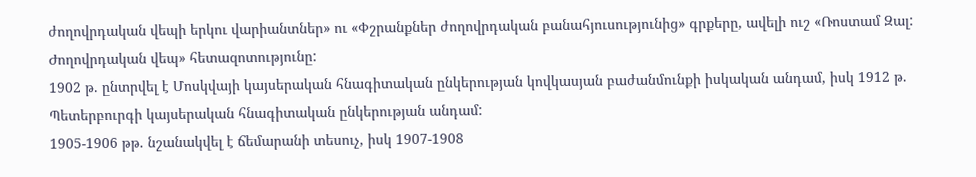ժողովրդական վեպի երկու վարիանտներ» ու «Փշրանքներ ժողովրդական բանահյուսությունից» գրքերը, ավելի ուշ «Ռոստամ Զալ: Ժողովրդական վեպ» հետազոտությունը:
1902 թ. ընտրվել է Մոսկվայի կայսերական հնագիտական ընկերության կովկասյան բաժանմունքի իսկական անդամ, իսկ 1912 թ. Պետերբուրգի կայսերական հնագիտական ընկերության անդամ:
1905-1906 թթ. նշանակվել է ճեմարանի տեսուչ, իսկ 1907-1908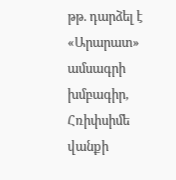թթ. դարձել է «Արարատ» ամսագրի խմբագիր, Հռիփսիմե վանքի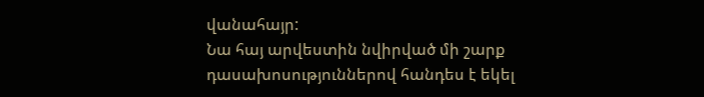վանահայր:
Նա հայ արվեստին նվիրված մի շարք դասախոսություններով հանդես է եկել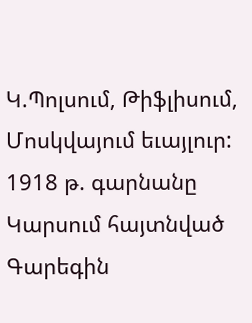Կ.Պոլսում, Թիֆլիսում, Մոսկվայում եւայլուր:
1918 թ. գարնանը Կարսում հայտնված Գարեգին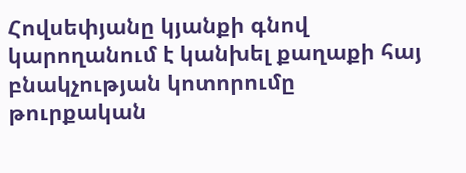Հովսեփյանը կյանքի գնով կարողանում է կանխել քաղաքի հայ բնակչության կոտորումը թուրքական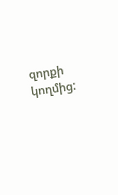զորքի կողմից: